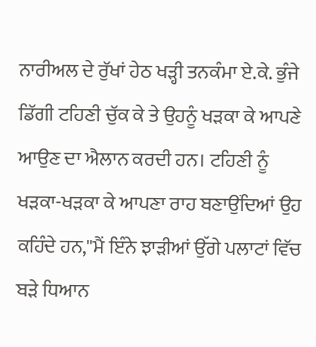ਨਾਰੀਅਲ ਦੇ ਰੁੱਖਾਂ ਹੇਠ ਖੜ੍ਹੀ ਤਨਕੰਮਾ ਏ.ਕੇ. ਭੁੰਜੇ ਡਿੱਗੀ ਟਹਿਣੀ ਚੁੱਕ ਕੇ ਤੇ ਉਹਨੂੰ ਖੜਕਾ ਕੇ ਆਪਣੇ ਆਉਣ ਦਾ ਐਲਾਨ ਕਰਦੀ ਹਨ। ਟਹਿਣੀ ਨੂੰ ਖੜਕਾ-ਖੜਕਾ ਕੇ ਆਪਣਾ ਰਾਹ ਬਣਾਉਂਦਿਆਂ ਉਹ ਕਹਿੰਦੇ ਹਨ,''ਮੈਂ ਇੰਨੇ ਝਾੜੀਆਂ ਉੱਗੇ ਪਲਾਟਾਂ ਵਿੱਚ ਬੜੇ ਧਿਆਨ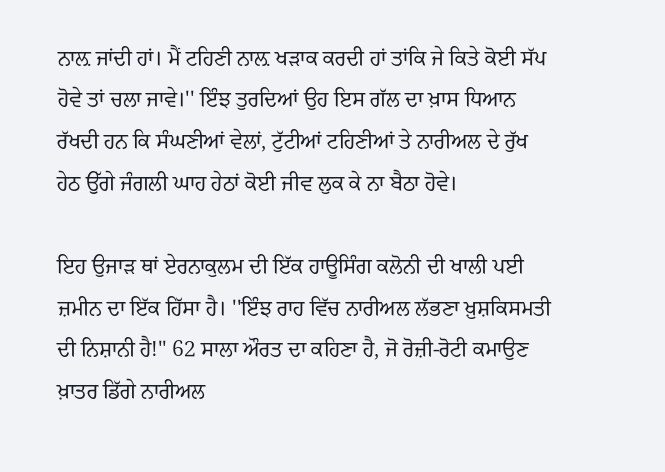ਨਾਲ਼ ਜਾਂਦੀ ਹਾਂ। ਮੈਂ ਟਹਿਣੀ ਨਾਲ਼ ਖੜਾਕ ਕਰਦੀ ਹਾਂ ਤਾਂਕਿ ਜੇ ਕਿਤੇ ਕੋਈ ਸੱਪ ਹੋਵੇ ਤਾਂ ਚਲਾ ਜਾਵੇ।'' ਇੰਝ ਤੁਰਦਿਆਂ ਉਹ ਇਸ ਗੱਲ ਦਾ ਖ਼ਾਸ ਧਿਆਨ ਰੱਖਦੀ ਹਨ ਕਿ ਸੰਘਣੀਆਂ ਵੇਲਾਂ, ਟੁੱਟੀਆਂ ਟਹਿਣੀਆਂ ਤੇ ਨਾਰੀਅਲ ਦੇ ਰੁੱਖ ਹੇਠ ਉੱਗੇ ਜੰਗਲੀ ਘਾਹ ਹੇਠਾਂ ਕੋਈ ਜੀਵ ਲੁਕ ਕੇ ਨਾ ਬੈਠਾ ਹੋਵੇ।

ਇਹ ਉਜਾੜ ਥਾਂ ਏਰਨਾਕੁਲਮ ਦੀ ਇੱਕ ਹਾਊਸਿੰਗ ਕਲੋਨੀ ਦੀ ਖਾਲੀ ਪਈ ਜ਼ਮੀਨ ਦਾ ਇੱਕ ਹਿੱਸਾ ਹੈ। ''ਇੰਝ ਰਾਹ ਵਿੱਚ ਨਾਰੀਅਲ ਲੱਭਣਾ ਖ਼ੁਸ਼ਕਿਸਮਤੀ ਦੀ ਨਿਸ਼ਾਨੀ ਹੈ!'' 62 ਸਾਲਾ ਔਰਤ ਦਾ ਕਹਿਣਾ ਹੈ, ਜੋ ਰੋਜ਼ੀ-ਰੋਟੀ ਕਮਾਉਣ ਖ਼ਾਤਰ ਡਿੱਗੇ ਨਾਰੀਅਲ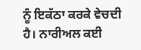ਨੂੰ ਇਕੱਠਾ ਕਰਕੇ ਵੇਚਦੀ ਹੈ। ਨਾਰੀਅਲ ਕਈ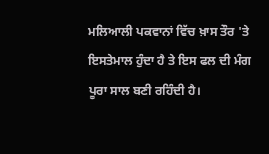ਮਲਿਆਲੀ ਪਕਵਾਨਾਂ ਵਿੱਚ ਖ਼ਾਸ ਤੌਰ 'ਤੇ ਇਸਤੇਮਾਲ ਹੁੰਦਾ ਹੈ ਤੇ ਇਸ ਫਲ ਦੀ ਮੰਗ ਪੂਰਾ ਸਾਲ ਬਣੀ ਰਹਿੰਦੀ ਹੈ।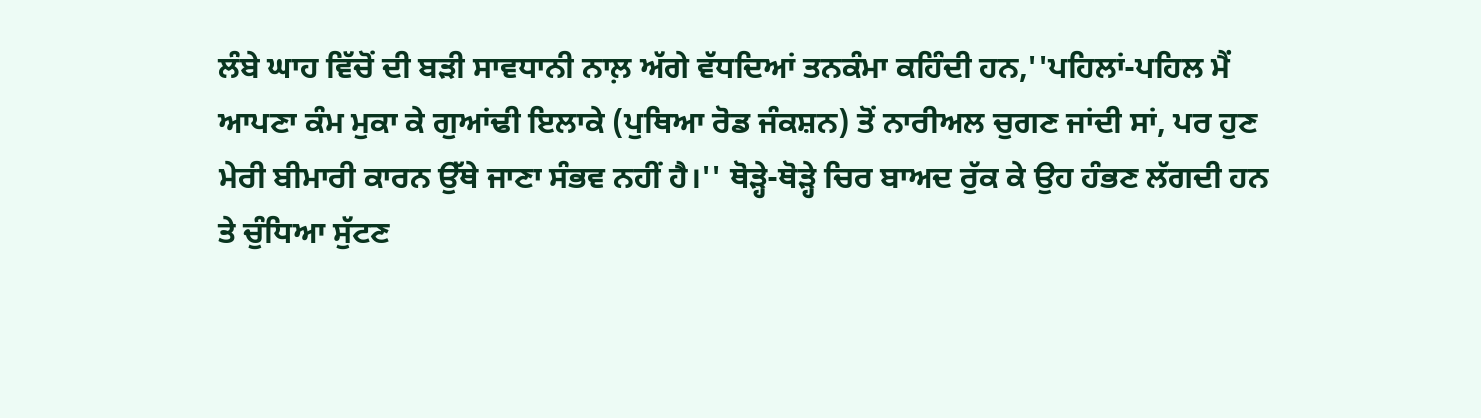ਲੰਬੇ ਘਾਹ ਵਿੱਚੋਂ ਦੀ ਬੜੀ ਸਾਵਧਾਨੀ ਨਾਲ਼ ਅੱਗੇ ਵੱਧਦਿਆਂ ਤਨਕੰਮਾ ਕਹਿੰਦੀ ਹਨ,''ਪਹਿਲਾਂ-ਪਹਿਲ ਮੈਂ ਆਪਣਾ ਕੰਮ ਮੁਕਾ ਕੇ ਗੁਆਂਢੀ ਇਲਾਕੇ (ਪੁਥਿਆ ਰੋਡ ਜੰਕਸ਼ਨ) ਤੋਂ ਨਾਰੀਅਲ ਚੁਗਣ ਜਾਂਦੀ ਸਾਂ, ਪਰ ਹੁਣ ਮੇਰੀ ਬੀਮਾਰੀ ਕਾਰਨ ਉੱਥੇ ਜਾਣਾ ਸੰਭਵ ਨਹੀਂ ਹੈ।'' ਥੋੜ੍ਹੇ-ਥੋੜ੍ਹੇ ਚਿਰ ਬਾਅਦ ਰੁੱਕ ਕੇ ਉਹ ਹੰਭਣ ਲੱਗਦੀ ਹਨ ਤੇ ਚੁੰਧਿਆ ਸੁੱਟਣ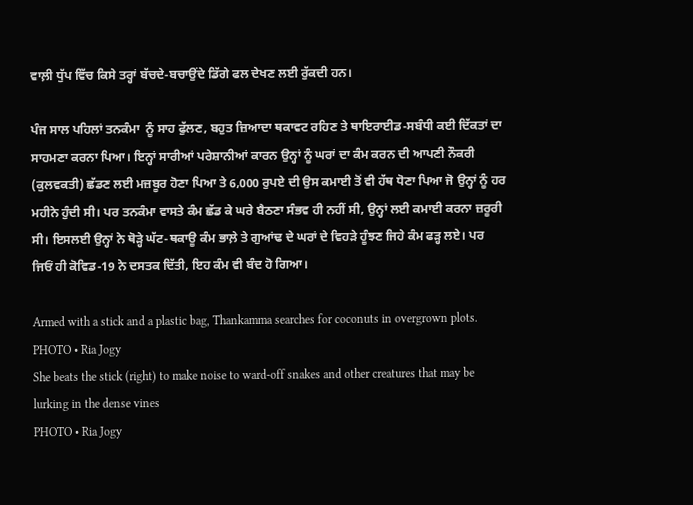ਵਾਲ਼ੀ ਧੁੱਪ ਵਿੱਚ ਕਿਸੇ ਤਰ੍ਹਾਂ ਬੱਚਦੇ-ਬਚਾਉਂਦੇ ਡਿੱਗੇ ਫਲ ਦੇਖਣ ਲਈ ਰੁੱਕਦੀ ਹਨ।

ਪੰਜ ਸਾਲ ਪਹਿਲਾਂ ਤਨਕੰਮਾ  ਨੂੰ ਸਾਹ ਫੁੱਲਣ, ਬਹੁਤ ਜ਼ਿਆਦਾ ਥਕਾਵਟ ਰਹਿਣ ਤੇ ਥਾਇਰਾਈਡ-ਸਬੰਧੀ ਕਈ ਦਿੱਕਤਾਂ ਦਾ ਸਾਹਮਣਾ ਕਰਨਾ ਪਿਆ। ਇਨ੍ਹਾਂ ਸਾਰੀਆਂ ਪਰੇਸ਼ਾਨੀਆਂ ਕਾਰਨ ਉਨ੍ਹਾਂ ਨੂੰ ਘਰਾਂ ਦਾ ਕੰਮ ਕਰਨ ਦੀ ਆਪਣੀ ਨੌਕਰੀ (ਕੁਲਵਕਤੀ) ਛੱਡਣ ਲਈ ਮਜ਼ਬੂਰ ਹੋਣਾ ਪਿਆ ਤੇ 6,000 ਰੁਪਏ ਦੀ ਉਸ ਕਮਾਈ ਤੋਂ ਵੀ ਹੱਥ ਧੋਣਾ ਪਿਆ ਜੋ ਉਨ੍ਹਾਂ ਨੂੰ ਹਰ ਮਹੀਨੇ ਹੁੰਦੀ ਸੀ। ਪਰ ਤਨਕੰਮਾ ਵਾਸਤੇ ਕੰਮ ਛੱਡ ਕੇ ਘਰੇ ਬੈਠਣਾ ਸੰਭਵ ਹੀ ਨਹੀਂ ਸੀ, ਉਨ੍ਹਾਂ ਲਈ ਕਮਾਈ ਕਰਨਾ ਜ਼ਰੂਰੀ ਸੀ। ਇਸਲਈ ਉਨ੍ਹਾਂ ਨੇ ਥੋੜ੍ਹੇ ਘੱਟ-ਥਕਾਊ ਕੰਮ ਭਾਲ਼ੇ ਤੇ ਗੁਆਂਢ ਦੇ ਘਰਾਂ ਦੇ ਵਿਹੜੇ ਹੂੰਝਣ ਜਿਹੇ ਕੰਮ ਫੜ੍ਹ ਲਏ। ਪਰ ਜਿਓਂ ਹੀ ਕੋਵਿਡ-19 ਨੇ ਦਸਤਕ ਦਿੱਤੀ, ਇਹ ਕੰਮ ਵੀ ਬੰਦ ਹੋ ਗਿਆ।

Armed with a stick and a plastic bag, Thankamma searches for coconuts in overgrown plots.
PHOTO • Ria Jogy
She beats the stick (right) to make noise to ward-off snakes and other creatures that may be lurking in the dense vines
PHOTO • Ria Jogy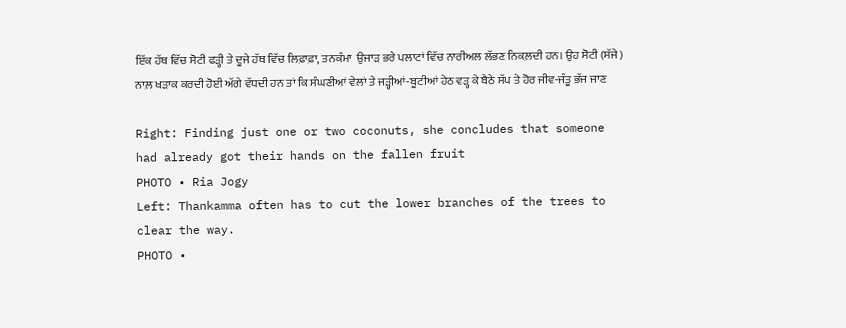ਇੱਕ ਹੱਥ ਵਿੱਚ ਸੋਟੀ ਫੜ੍ਹੀ ਤੇ ਦੂਜੇ ਹੱਥ ਵਿੱਚ ਲਿਫ਼ਾਫ਼ਾ, ਤਨਕੰਮਾ  ਉਜਾੜ ਭਰੇ ਪਲਾਟਾਂ ਵਿੱਚ ਨਾਰੀਅਲ ਲੱਭਣ ਨਿਕਲ਼ਦੀ ਹਨ। ਉਹ ਸੋਟੀ (ਸੱਜੇ) ਨਾਲ਼ ਖੜਾਕ ਕਰਦੀ ਹੋਈ ਅੱਗੇ ਵੱਧਦੀ ਹਨ ਤਾਂ ਕਿ ਸੰਘਣੀਆਂ ਵੇਲਾਂ ਤੇ ਜੜ੍ਹੀਆਂ-ਬੂਟੀਆਂ ਹੇਠ ਵੜ੍ਹ ਕੇ ਬੈਠੇ ਸੱਪ ਤੇ ਹੋਰ ਜੀਵ-ਜੰਤੂ ਭੱਜ ਜਾਣ

Right: Finding just one or two coconuts, she concludes that someone had already got their hands on the fallen fruit
PHOTO • Ria Jogy
Left: Thankamma often has to cut the lower branches of the trees to clear the way.
PHOTO •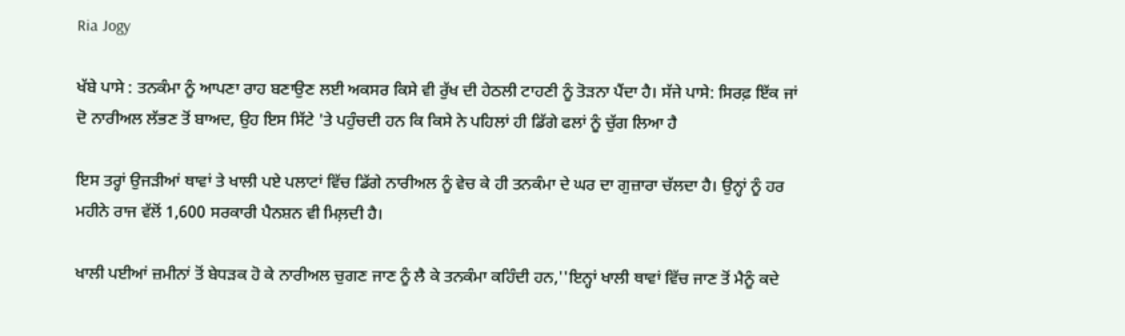Ria Jogy

ਖੱਬੇ ਪਾਸੇ : ਤਨਕੰਮਾ ਨੂੰ ਆਪਣਾ ਰਾਹ ਬਣਾਉਣ ਲਈ ਅਕਸਰ ਕਿਸੇ ਵੀ ਰੁੱਖ ਦੀ ਹੇਠਲੀ ਟਾਹਣੀ ਨੂੰ ਤੋੜਨਾ ਪੈਂਦਾ ਹੈ। ਸੱਜੇ ਪਾਸੇ: ਸਿਰਫ਼ ਇੱਕ ਜਾਂ ਦੋ ਨਾਰੀਅਲ ਲੱਭਣ ਤੋਂ ਬਾਅਦ, ਉਹ ਇਸ ਸਿੱਟੇ 'ਤੇ ਪਹੁੰਚਦੀ ਹਨ ਕਿ ਕਿਸੇ ਨੇ ਪਹਿਲਾਂ ਹੀ ਡਿੱਗੇ ਫਲਾਂ ਨੂੰ ਚੁੱਗ ਲਿਆ ਹੈ

ਇਸ ਤਰ੍ਹਾਂ ਉਜੜੀਆਂ ਥਾਵਾਂ ਤੇ ਖਾਲੀ ਪਏ ਪਲਾਟਾਂ ਵਿੱਚ ਡਿੱਗੇ ਨਾਰੀਅਲ ਨੂੰ ਵੇਚ ਕੇ ਹੀ ਤਨਕੰਮਾ ਦੇ ਘਰ ਦਾ ਗੁਜ਼ਾਰਾ ਚੱਲਦਾ ਹੈ। ਉਨ੍ਹਾਂ ਨੂੰ ਹਰ ਮਹੀਨੇ ਰਾਜ ਵੱਲੋਂ 1,600 ਸਰਕਾਰੀ ਪੈਨਸ਼ਨ ਵੀ ਮਿਲ਼ਦੀ ਹੈ।

ਖਾਲੀ ਪਈਆਂ ਜ਼ਮੀਨਾਂ ਤੋਂ ਬੇਧੜਕ ਹੋ ਕੇ ਨਾਰੀਅਲ ਚੁਗਣ ਜਾਣ ਨੂੰ ਲੈ ਕੇ ਤਨਕੰਮਾ ਕਹਿੰਦੀ ਹਨ,''ਇਨ੍ਹਾਂ ਖਾਲੀ ਥਾਵਾਂ ਵਿੱਚ ਜਾਣ ਤੋਂ ਮੈਨੂੰ ਕਦੇ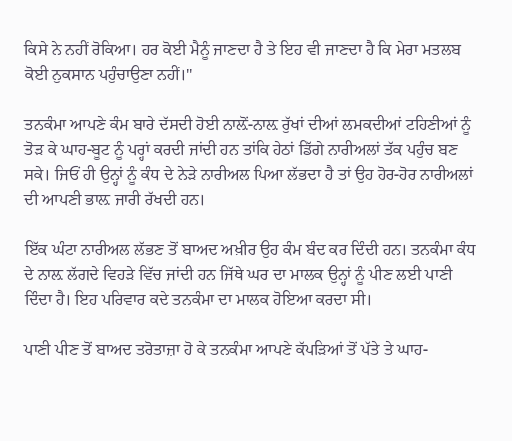ਕਿਸੇ ਨੇ ਨਹੀਂ ਰੋਕਿਆ। ਹਰ ਕੋਈ ਮੈਨੂੰ ਜਾਣਦਾ ਹੈ ਤੇ ਇਹ ਵੀ ਜਾਣਦਾ ਹੈ ਕਿ ਮੇਰਾ ਮਤਲਬ ਕੋਈ ਨੁਕਸਾਨ ਪਹੁੰਚਾਉਣਾ ਨਹੀਂ।''

ਤਨਕੰਮਾ ਆਪਣੇ ਕੰਮ ਬਾਰੇ ਦੱਸਦੀ ਹੋਈ ਨਾਲ਼ੋਂ-ਨਾਲ਼ ਰੁੱਖਾਂ ਦੀਆਂ ਲਮਕਦੀਆਂ ਟਹਿਣੀਆਂ ਨੂੰ ਤੋੜ ਕੇ ਘਾਹ-ਬੂਟ ਨੂੰ ਪਰ੍ਹਾਂ ਕਰਦੀ ਜਾਂਦੀ ਹਨ ਤਾਂਕਿ ਹੇਠਾਂ ਡਿੱਗੇ ਨਾਰੀਅਲਾਂ ਤੱਕ ਪਹੁੰਚ ਬਣ ਸਕੇ। ਜਿਓਂ ਹੀ ਉਨ੍ਹਾਂ ਨੂੰ ਕੰਧ ਦੇ ਨੇੜੇ ਨਾਰੀਅਲ ਪਿਆ ਲੱਭਦਾ ਹੈ ਤਾਂ ਉਹ ਹੋਰ-ਹੋਰ ਨਾਰੀਅਲਾਂ ਦੀ ਆਪਣੀ ਭਾਲ਼ ਜਾਰੀ ਰੱਖਦੀ ਹਨ।

ਇੱਕ ਘੰਟਾ ਨਾਰੀਅਲ ਲੱਭਣ ਤੋਂ ਬਾਅਦ ਅਖ਼ੀਰ ਉਹ ਕੰਮ ਬੰਦ ਕਰ ਦਿੰਦੀ ਹਨ। ਤਨਕੰਮਾ ਕੰਧ ਦੇ ਨਾਲ਼ ਲੱਗਦੇ ਵਿਹੜੇ ਵਿੱਚ ਜਾਂਦੀ ਹਨ ਜਿੱਥੇ ਘਰ ਦਾ ਮਾਲਕ ਉਨ੍ਹਾਂ ਨੂੰ ਪੀਣ ਲਈ ਪਾਣੀ ਦਿੰਦਾ ਹੈ। ਇਹ ਪਰਿਵਾਰ ਕਦੇ ਤਨਕੰਮਾ ਦਾ ਮਾਲਕ ਹੋਇਆ ਕਰਦਾ ਸੀ।

ਪਾਣੀ ਪੀਣ ਤੋਂ ਬਾਅਦ ਤਰੋਤਾਜ਼ਾ ਹੋ ਕੇ ਤਨਕੰਮਾ ਆਪਣੇ ਕੱਪੜਿਆਂ ਤੋਂ ਪੱਤੇ ਤੇ ਘਾਹ-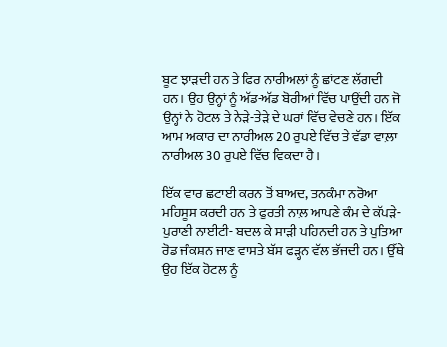ਬੂਟ ਝਾੜਦੀ ਹਨ ਤੇ ਫਿਰ ਨਾਰੀਅਲਾਂ ਨੂੰ ਛਾਂਟਣ ਲੱਗਦੀ ਹਨ। ਉਹ ਉਨ੍ਹਾਂ ਨੂੰ ਅੱਡ-ਅੱਡ ਬੋਰੀਆਂ ਵਿੱਚ ਪਾਉਂਦੀ ਹਨ ਜੋ ਉਨ੍ਹਾਂ ਨੇ ਹੋਟਲ ਤੇ ਨੇੜੇ-ਤੇੜੇ ਦੇ ਘਰਾਂ ਵਿੱਚ ਵੇਚਣੇ ਹਨ। ਇੱਕ ਆਮ ਅਕਾਰ ਦਾ ਨਾਰੀਅਲ 20 ਰੁਪਏ ਵਿੱਚ ਤੇ ਵੱਡਾ ਵਾਲ਼ਾ ਨਾਰੀਅਲ 30 ਰੁਪਏ ਵਿੱਚ ਵਿਕਦਾ ਹੈ।

ਇੱਕ ਵਾਰ ਛਟਾਈ ਕਰਨ ਤੋਂ ਬਾਅਦ, ਤਨਕੰਮਾ ਨਰੋਆ ਮਹਿਸੂਸ ਕਰਦੀ ਹਨ ਤੇ ਫੁਰਤੀ ਨਾਲ਼ ਆਪਣੇ ਕੰਮ ਦੇ ਕੱਪੜੇ-ਪੁਰਾਣੀ ਨਾਈਟੀ- ਬਦਲ ਕੇ ਸਾੜੀ ਪਹਿਨਦੀ ਹਨ ਤੇ ਪੁਤਿਆ ਰੋਡ ਜੰਕਸ਼ਨ ਜਾਣ ਵਾਸਤੇ ਬੱਸ ਫੜ੍ਹਨ ਵੱਲ ਭੱਜਦੀ ਹਨ। ਉੱਥੇ ਉਹ ਇੱਕ ਹੋਟਲ ਨੂੰ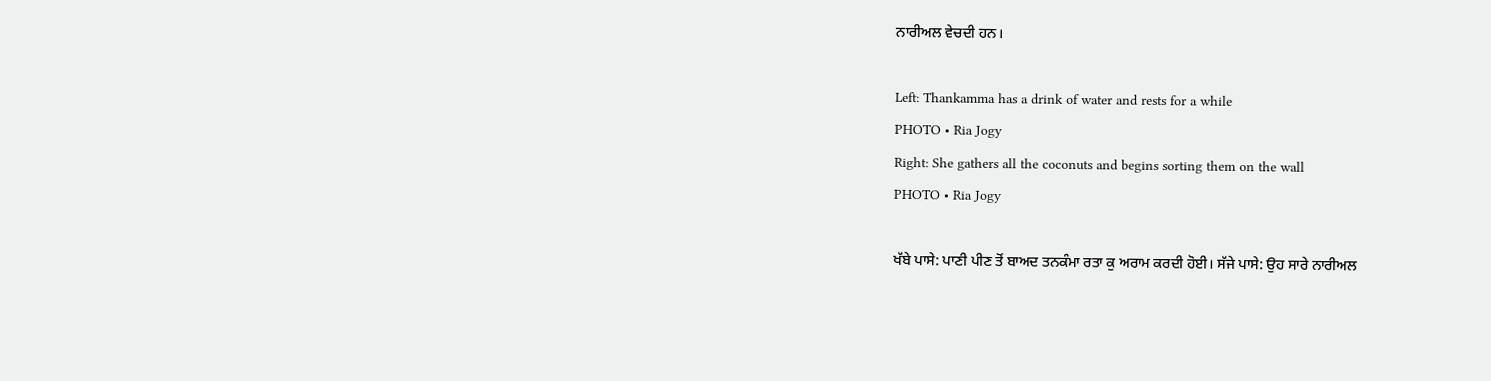ਨਾਰੀਅਲ ਵੇਚਦੀ ਹਨ।

Left: Thankamma has a drink of water and rests for a while
PHOTO • Ria Jogy
Right: She gathers all the coconuts and begins sorting them on the wall
PHOTO • Ria Jogy

ਖੱਬੇ ਪਾਸੇ: ਪਾਣੀ ਪੀਣ ਤੋਂ ਬਾਅਦ ਤਨਕੰਮਾ ਰਤਾ ਕੁ ਅਰਾਮ ਕਰਦੀ ਹੋਈ। ਸੱਜੇ ਪਾਸੇ: ਉਹ ਸਾਰੇ ਨਾਰੀਅਲ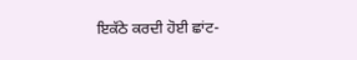ਇਕੱਠੇ ਕਰਦੀ ਹੋਈ ਛਾਂਟ-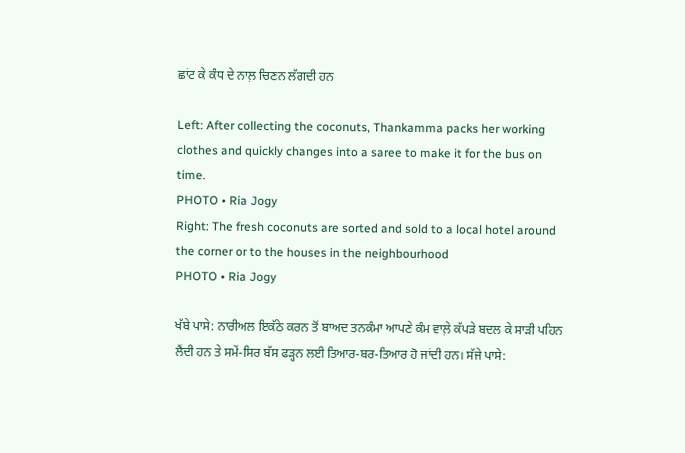ਛਾਂਟ ਕੇ ਕੰਧ ਦੇ ਨਾਲ਼ ਚਿਣਨ ਲੱਗਦੀ ਹਨ

Left: After collecting the coconuts, Thankamma packs her working clothes and quickly changes into a saree to make it for the bus on time.
PHOTO • Ria Jogy
Right: The fresh coconuts are sorted and sold to a local hotel around the corner or to the houses in the neighbourhood
PHOTO • Ria Jogy

ਖੱਬੇ ਪਾਸੇ: ਨਾਰੀਅਲ ਇਕੱਠੇ ਕਰਨ ਤੋਂ ਬਾਅਦ ਤਨਕੰਮਾ ਆਪਣੇ ਕੰਮ ਵਾਲ਼ੇ ਕੱਪੜੇ ਬਦਲ ਕੇ ਸਾੜੀ ਪਹਿਨ ਲੈਂਦੀ ਹਨ ਤੇ ਸਮੇਂ-ਸਿਰ ਬੱਸ ਫੜ੍ਹਨ ਲਈ ਤਿਆਰ-ਬਰ-ਤਿਆਰ ਹੋ ਜਾਂਦੀ ਹਨ। ਸੱਜੇ ਪਾਸੇ: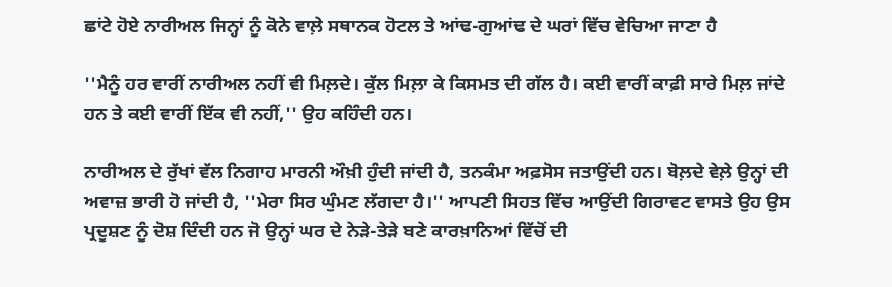ਛਾਂਟੇ ਹੋਏ ਨਾਰੀਅਲ ਜਿਨ੍ਹਾਂ ਨੂੰ ਕੋਨੇ ਵਾਲ਼ੇ ਸਥਾਨਕ ਹੋਟਲ ਤੇ ਆਂਢ-ਗੁਆਂਢ ਦੇ ਘਰਾਂ ਵਿੱਚ ਵੇਚਿਆ ਜਾਣਾ ਹੈ

''ਮੈਨੂੰ ਹਰ ਵਾਰੀਂ ਨਾਰੀਅਲ ਨਹੀਂ ਵੀ ਮਿਲ਼ਦੇ। ਕੁੱਲ ਮਿਲ਼ਾ ਕੇ ਕਿਸਮਤ ਦੀ ਗੱਲ ਹੈ। ਕਈ ਵਾਰੀਂ ਕਾਫ਼ੀ ਸਾਰੇ ਮਿਲ਼ ਜਾਂਦੇ ਹਨ ਤੇ ਕਈ ਵਾਰੀਂ ਇੱਕ ਵੀ ਨਹੀਂ,'' ਉਹ ਕਹਿੰਦੀ ਹਨ।

ਨਾਰੀਅਲ ਦੇ ਰੁੱਖਾਂ ਵੱਲ ਨਿਗਾਹ ਮਾਰਨੀ ਔਖ਼ੀ ਹੁੰਦੀ ਜਾਂਦੀ ਹੈ, ਤਨਕੰਮਾ ਅਫ਼ਸੋਸ ਜਤਾਉਂਦੀ ਹਨ। ਬੋਲ਼ਦੇ ਵੇਲ਼ੇ ਉਨ੍ਹਾਂ ਦੀ ਅਵਾਜ਼ ਭਾਰੀ ਹੋ ਜਾਂਦੀ ਹੈ, ''ਮੇਰਾ ਸਿਰ ਘੁੰਮਣ ਲੱਗਦਾ ਹੈ।'' ਆਪਣੀ ਸਿਹਤ ਵਿੱਚ ਆਉਂਦੀ ਗਿਰਾਵਟ ਵਾਸਤੇ ਉਹ ਉਸ ਪ੍ਰਦੂਸ਼ਣ ਨੂੰ ਦੋਸ਼ ਦਿੰਦੀ ਹਨ ਜੋ ਉਨ੍ਹਾਂ ਘਰ ਦੇ ਨੇੜੇ-ਤੇੜੇ ਬਣੇ ਕਾਰਖ਼ਾਨਿਆਂ ਵਿੱਚੋਂ ਦੀ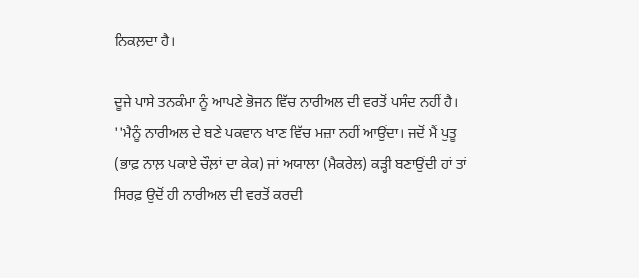ਨਿਕਲ਼ਦਾ ਹੈ।

ਦੂਜੇ ਪਾਸੇ ਤਨਕੰਮਾ ਨੂੰ ਆਪਣੇ ਭੋਜਨ ਵਿੱਚ ਨਾਰੀਅਲ ਦੀ ਵਰਤੋਂ ਪਸੰਦ ਨਹੀਂ ਹੈ। ''ਮੈਨੂੰ ਨਾਰੀਅਲ ਦੇ ਬਣੇ ਪਕਵਾਨ ਖਾਣ ਵਿੱਚ ਮਜ਼ਾ ਨਹੀਂ ਆਉਂਦਾ। ਜਦੋਂ ਮੈਂ ਪੁਤੂ (ਭਾਫ਼ ਨਾਲ਼ ਪਕਾਏ ਚੌਲ਼ਾਂ ਦਾ ਕੇਕ) ਜਾਂ ਅਯਾਲਾ (ਮੈਕਰੇਲ) ਕੜ੍ਹੀ ਬਣਾਉਂਦੀ ਹਾਂ ਤਾਂ ਸਿਰਫ਼ ਉਦੋਂ ਹੀ ਨਾਰੀਅਲ ਦੀ ਵਰਤੋਂ ਕਰਦੀ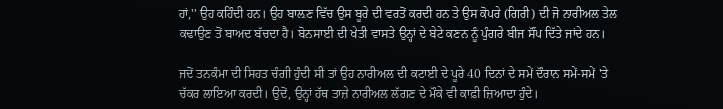ਹਾਂ,'' ਉਹ ਕਹਿੰਦੀ ਹਨ। ਉਹ ਬਾਲ਼ਣ ਵਿੱਚ ਉਸ ਬੂਰੇ ਦੀ ਵਰਤੋਂ ਕਰਦੀ ਹਨ ਤੇ ਉਸ ਕੋਪਰੇ (ਗਿਰੀ) ਦੀ ਜੋ ਨਾਰੀਅਲ ਤੇਲ ਕਢਾਉਣ ਤੋਂ ਬਾਅਦ ਬੱਚਦਾ ਹੈ। ਬੋਨਸਾਈ ਦੀ ਖੇਤੀ ਵਾਸਤੇ ਉਨ੍ਹਾਂ ਦੇ ਬੇਟੇ ਕਣਨ ਨੂੰ ਪੁੰਗਰੇ ਬੀਜ ਸੌਂਪ ਦਿੱਤੇ ਜਾਂਦੇ ਹਨ।

ਜਦੋਂ ਤਨਕੰਮਾ ਦੀ ਸਿਹਤ ਚੰਗੀ ਹੁੰਦੀ ਸੀ ਤਾਂ ਉਹ ਨਾਰੀਅਲ ਦੀ ਕਟਾਈ ਦੇ ਪੂਰੇ 40 ਦਿਨਾਂ ਦੇ ਸਮੇਂ ਦੌਰਾਨ ਸਮੇਂ-ਸਮੇਂ 'ਤੇ ਚੱਕਰ ਲਾਇਆ ਕਰਦੀ। ਉਦੋਂ, ਉਨ੍ਹਾਂ ਹੱਥ ਤਾਜ਼ੇ ਨਾਰੀਅਲ ਲੱਗਣ ਦੇ ਮੌਕੇ ਵੀ ਕਾਫ਼ੀ ਜ਼ਿਆਦਾ ਹੁੰਦੇ।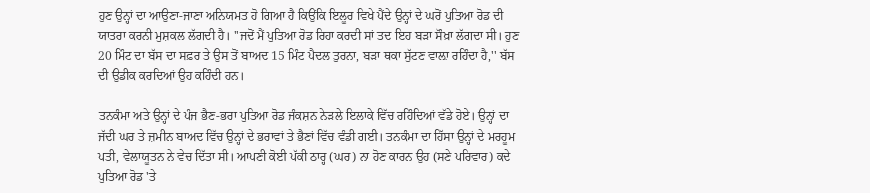ਹੁਣ ਉਨ੍ਹਾਂ ਦਾ ਆਉਣਾ-ਜਾਣਾ ਅਨਿਯਮਤ ਹੋ ਗਿਆ ਹੈ ਕਿਉਂਕਿ ਇਲੂਰ ਵਿਖੇ ਪੈਂਦੇ ਉਨ੍ਹਾਂ ਦੇ ਘਰੋਂ ਪੁਤਿਆ ਰੋਡ ਦੀ ਯਾਤਰਾ ਕਰਨੀ ਮੁਸ਼ਕਲ ਲੱਗਦੀ ਹੈ। ''ਜਦੋਂ ਮੈਂ ਪੁਤਿਆ ਰੋਡ ਰਿਹਾ ਕਰਦੀ ਸਾਂ ਤਦ ਇਹ ਬੜਾ ਸੌਖ਼ਾ ਲੱਗਦਾ ਸੀ। ਹੁਣ 20 ਮਿੰਟ ਦਾ ਬੱਸ ਦਾ ਸਫ਼ਰ ਤੇ ਉਸ ਤੋਂ ਬਾਅਦ 15 ਮਿੰਟ ਪੈਦਲ ਤੁਰਨਾ, ਬੜਾ ਥਕਾ ਸੁੱਟਣ ਵਾਲ਼ਾ ਰਹਿੰਦਾ ਹੈ,'' ਬੱਸ ਦੀ ਉਡੀਕ ਕਰਦਿਆਂ ਉਹ ਕਹਿੰਦੀ ਹਨ।

ਤਨਕੰਮਾ ਅਤੇ ਉਨ੍ਹਾਂ ਦੇ ਪੰਜ ਭੈਣ-ਭਰਾ ਪੁਤਿਆ ਰੋਡ ਜੰਕਸ਼ਨ ਨੇੜਲੇ ਇਲਾਕੇ ਵਿੱਚ ਰਹਿੰਦਿਆਂ ਵੱਡੇ ਹੋਏ। ਉਨ੍ਹਾਂ ਦਾ ਜੱਦੀ ਘਰ ਤੇ ਜ਼ਮੀਨ ਬਾਅਦ ਵਿੱਚ ਉਨ੍ਹਾਂ ਦੇ ਭਰਾਵਾਂ ਤੇ ਭੈਣਾਂ ਵਿੱਚ ਵੰਡੀ ਗਈ। ਤਨਕੰਮਾ ਦਾ ਹਿੱਸਾ ਉਨ੍ਹਾਂ ਦੇ ਮਰਹੂਮ ਪਤੀ, ਵੇਲਾਯੂਤਨ ਨੇ ਵੇਚ ਦਿੱਤਾ ਸੀ। ਆਪਣੀ ਕੋਈ ਪੱਕੀ ਠਾਰ੍ਹ (ਘਰ) ਨਾ ਹੋਣ ਕਾਰਨ ਉਹ (ਸਣੇ ਪਰਿਵਾਰ) ਕਦੇ ਪੁਤਿਆ ਰੋਡ 'ਤੇ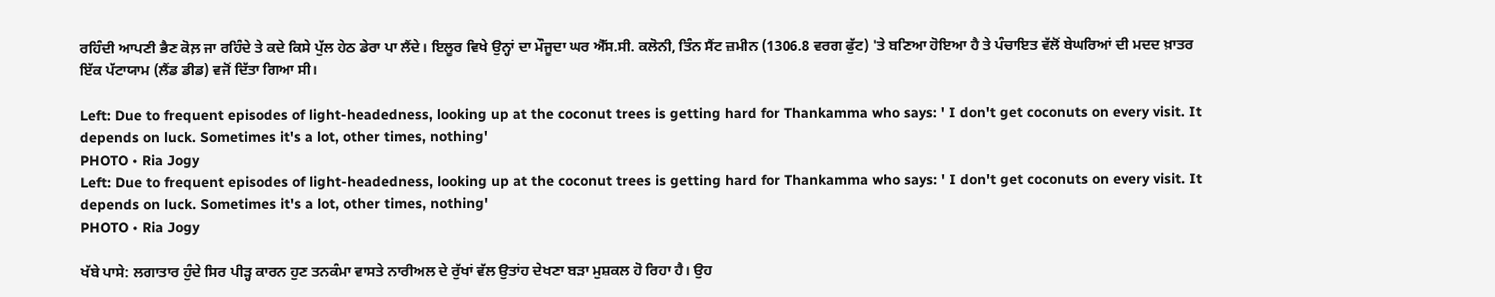ਰਹਿੰਦੀ ਆਪਣੀ ਭੈਣ ਕੋਲ਼ ਜਾ ਰਹਿੰਦੇ ਤੇ ਕਦੇ ਕਿਸੇ ਪੁੱਲ ਹੇਠ ਡੇਰਾ ਪਾ ਲੈਂਦੇ। ਇਲੂਰ ਵਿਖੇ ਉਨ੍ਹਾਂ ਦਾ ਮੌਜੂਦਾ ਘਰ ਐੱਸ.ਸੀ. ਕਲੋਨੀ, ਤਿੰਨ ਸੈਂਟ ਜ਼ਮੀਨ (1306.8 ਵਰਗ ਫੁੱਟ) 'ਤੇ ਬਣਿਆ ਹੋਇਆ ਹੈ ਤੇ ਪੰਚਾਇਤ ਵੱਲੋਂ ਬੇਘਰਿਆਂ ਦੀ ਮਦਦ ਖ਼ਾਤਰ ਇੱਕ ਪੱਟਾਯਾਮ (ਲੈਂਡ ਡੀਡ) ਵਜੋਂ ਦਿੱਤਾ ਗਿਆ ਸੀ।

Left: Due to frequent episodes of light-headedness, looking up at the coconut trees is getting hard for Thankamma who says: ' I don't get coconuts on every visit. It depends on luck. Sometimes it's a lot, other times, nothing'
PHOTO • Ria Jogy
Left: Due to frequent episodes of light-headedness, looking up at the coconut trees is getting hard for Thankamma who says: ' I don't get coconuts on every visit. It depends on luck. Sometimes it's a lot, other times, nothing'
PHOTO • Ria Jogy

ਖੱਬੇ ਪਾਸੇ: ਲਗਾਤਾਰ ਹੁੰਦੇ ਸਿਰ ਪੀੜ੍ਹ ਕਾਰਨ ਹੁਣ ਤਨਕੰਮਾ ਵਾਸਤੇ ਨਾਰੀਅਲ ਦੇ ਰੁੱਖਾਂ ਵੱਲ ਉਤਾਂਹ ਦੇਖਣਾ ਬੜਾ ਮੁਸ਼ਕਲ ਹੋ ਰਿਹਾ ਹੈ। ਉਹ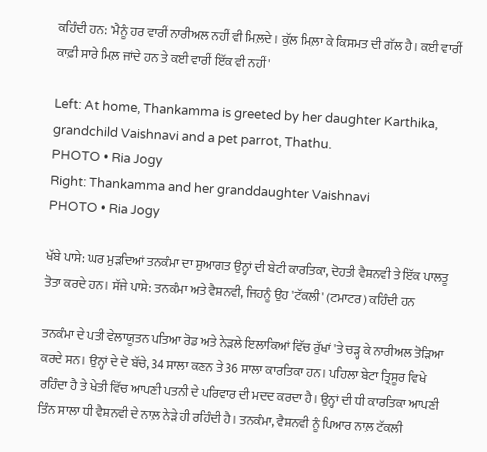ਕਹਿੰਦੀ ਹਨ: 'ਮੈਨੂੰ ਹਰ ਵਾਰੀਂ ਨਾਰੀਅਲ ਨਹੀਂ ਵੀ ਮਿਲ਼ਦੇ। ਕੁੱਲ ਮਿਲ਼ਾ ਕੇ ਕਿਸਮਤ ਦੀ ਗੱਲ ਹੈ। ਕਈ ਵਾਰੀਂ ਕਾਫ਼ੀ ਸਾਰੇ ਮਿਲ਼ ਜਾਂਦੇ ਹਨ ਤੇ ਕਈ ਵਾਰੀਂ ਇੱਕ ਵੀ ਨਹੀਂ'

Left: At home, Thankamma is greeted by her daughter Karthika, grandchild Vaishnavi and a pet parrot, Thathu.
PHOTO • Ria Jogy
Right: Thankamma and her granddaughter Vaishnavi
PHOTO • Ria Jogy

ਖੱਬੇ ਪਾਸੇ: ਘਰ ਮੁੜਦਿਆਂ ਤਨਕੰਮਾ ਦਾ ਸੁਆਗਤ ਉਨ੍ਹਾਂ ਦੀ ਬੇਟੀ ਕਾਰਤਿਕਾ, ਦੋਹਤੀ ਵੈਸ਼ਨਵੀ ਤੇ ਇੱਕ ਪਾਲਤੂ ਤੋਤਾ ਕਰਦੇ ਹਨ। ਸੱਜੇ ਪਾਸੇ: ਤਨਕੰਮਾ ਅਤੇ ਵੈਸ਼ਨਵੀ, ਜਿਹਨੂੰ ਉਹ 'ਟੱਕਲੀ' (ਟਮਾਟਰ) ਕਹਿੰਦੀ ਹਨ

ਤਨਕੰਮਾ ਦੇ ਪਤੀ ਵੇਲਾਯੂਤਨ ਪਤਿਆ ਰੋਡ ਅਤੇ ਨੇੜਲੇ ਇਲਾਕਿਆਂ ਵਿੱਚ ਰੁੱਖਾਂ 'ਤੇ ਚੜ੍ਹ ਕੇ ਨਾਰੀਅਲ ਤੋੜਿਆ ਕਰਦੇ ਸਨ। ਉਨ੍ਹਾਂ ਦੇ ਦੋ ਬੱਚੇ, 34 ਸਾਲਾ ਕਣਨ ਤੇ 36 ਸਾਲਾ ਕਾਰਤਿਕਾ ਹਨ। ਪਹਿਲਾ ਬੇਟਾ ਤ੍ਰਿਸੂਰ ਵਿਖੇ ਰਹਿੰਦਾ ਹੈ ਤੇ ਖੇਤੀ ਵਿੱਚ ਆਪਣੀ ਪਤਨੀ ਦੇ ਪਰਿਵਾਰ ਦੀ ਮਦਦ ਕਰਦਾ ਹੈ। ਉਨ੍ਹਾਂ ਦੀ ਧੀ ਕਾਰਤਿਕਾ ਆਪਣੀ ਤਿੰਨ ਸਾਲਾ ਧੀ ਵੈਸ਼ਨਵੀ ਦੇ ਨਾਲ਼ ਨੇੜੇ ਹੀ ਰਹਿੰਦੀ ਹੈ। ਤਨਕੰਮਾ, ਵੈਸ਼ਨਵੀ ਨੂੰ ਪਿਆਰ ਨਾਲ਼ ਟੱਕਲੀ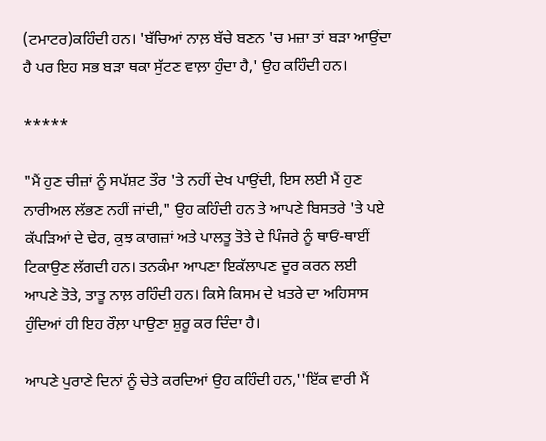(ਟਮਾਟਰ)ਕਹਿੰਦੀ ਹਨ। 'ਬੱਚਿਆਂ ਨਾਲ਼ ਬੱਚੇ ਬਣਨ 'ਚ ਮਜ਼ਾ ਤਾਂ ਬੜਾ ਆਉਂਦਾ ਹੈ ਪਰ ਇਹ ਸਭ ਬੜਾ ਥਕਾ ਸੁੱਟਣ ਵਾਲ਼ਾ ਹੁੰਦਾ ਹੈ,' ਉਹ ਕਹਿੰਦੀ ਹਨ।

*****

"ਮੈਂ ਹੁਣ ਚੀਜ਼ਾਂ ਨੂੰ ਸਪੱਸ਼ਟ ਤੌਰ 'ਤੇ ਨਹੀਂ ਦੇਖ ਪਾਉਂਦੀ, ਇਸ ਲਈ ਮੈਂ ਹੁਣ ਨਾਰੀਅਲ ਲੱਭਣ ਨਹੀਂ ਜਾਂਦੀ," ਉਹ ਕਹਿੰਦੀ ਹਨ ਤੇ ਆਪਣੇ ਬਿਸਤਰੇ 'ਤੇ ਪਏ ਕੱਪੜਿਆਂ ਦੇ ਢੇਰ, ਕੁਝ ਕਾਗਜ਼ਾਂ ਅਤੇ ਪਾਲਤੂ ਤੋਤੇ ਦੇ ਪਿੰਜਰੇ ਨੂੰ ਥਾਓਂ-ਥਾਈਂ ਟਿਕਾਉਣ ਲੱਗਦੀ ਹਨ। ਤਨਕੰਮਾ ਆਪਣਾ ਇਕੱਲਾਪਣ ਦੂਰ ਕਰਨ ਲਈ ਆਪਣੇ ਤੋਤੇ, ਤਾਤੂ ਨਾਲ਼ ਰਹਿੰਦੀ ਹਨ। ਕਿਸੇ ਕਿਸਮ ਦੇ ਖ਼ਤਰੇ ਦਾ ਅਹਿਸਾਸ ਹੁੰਦਿਆਂ ਹੀ ਇਹ ਰੌਲ਼ਾ ਪਾਉਣਾ ਸ਼ੁਰੂ ਕਰ ਦਿੰਦਾ ਹੈ।

ਆਪਣੇ ਪੁਰਾਣੇ ਦਿਨਾਂ ਨੂੰ ਚੇਤੇ ਕਰਦਿਆਂ ਉਹ ਕਹਿੰਦੀ ਹਨ,''ਇੱਕ ਵਾਰੀ ਮੈਂ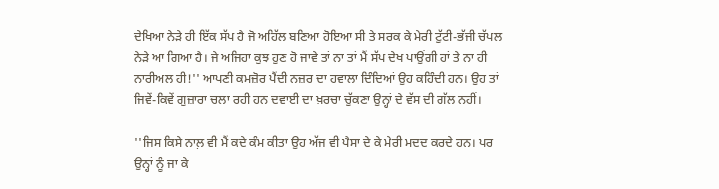ਦੇਖਿਆ ਨੇੜੇ ਹੀ ਇੱਕ ਸੱਪ ਹੈ ਜੋ ਅਹਿੱਲ ਬਣਿਆ ਹੋਇਆ ਸੀ ਤੇ ਸਰਕ ਕੇ ਮੇਰੀ ਟੁੱਟੀ-ਭੱਜੀ ਚੱਪਲ ਨੇੜੇ ਆ ਗਿਆ ਹੈ। ਜੇ ਅਜਿਹਾ ਕੁਝ ਹੁਣ ਹੋ ਜਾਵੇ ਤਾਂ ਨਾ ਤਾਂ ਮੈਂ ਸੱਪ ਦੇਖ ਪਾਉਂਗੀ ਹਾਂ ਤੇ ਨਾ ਹੀ ਨਾਰੀਅਲ ਹੀ!'' ਆਪਣੀ ਕਮਜ਼ੋਰ ਪੈਂਦੀ ਨਜ਼ਰ ਦਾ ਹਵਾਲਾ ਦਿੰਦਿਆਂ ਉਹ ਕਹਿੰਦੀ ਹਨ। ਉਹ ਤਾਂ ਜਿਵੇਂ-ਕਿਵੇਂ ਗੁਜ਼ਾਰਾ ਚਲਾ ਰਹੀ ਹਨ ਦਵਾਈ ਦਾ ਖ਼ਰਚਾ ਚੁੱਕਣਾ ਉਨ੍ਹਾਂ ਦੇ ਵੱਸ ਦੀ ਗੱਲ ਨਹੀਂ।

''ਜਿਸ ਕਿਸੇ ਨਾਲ਼ ਵੀ ਮੈਂ ਕਦੇ ਕੰਮ ਕੀਤਾ ਉਹ ਅੱਜ ਵੀ ਪੈਸਾ ਦੇ ਕੇ ਮੇਰੀ ਮਦਦ ਕਰਦੇ ਹਨ। ਪਰ ਉਨ੍ਹਾਂ ਨੂੰ ਜਾ ਕੇ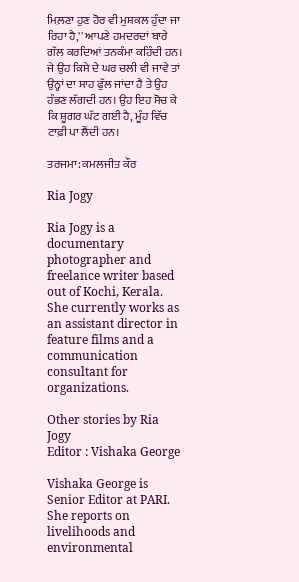ਮਿਲ਼ਣਾ ਹੁਣ ਹੋਰ ਵੀ ਮੁਸ਼ਕਲ ਹੁੰਦਾ ਜਾ ਰਿਹਾ ਹੈ,'' ਆਪਣੇ ਹਮਦਰਦਾਂ ਬਾਰੇ ਗੱਲ ਕਰਦਿਆਂ ਤਨਕੰਮਾ ਕਹਿੰਦੀ ਹਨ। ਜੇ ਉਹ ਕਿਸੇ ਦੇ ਘਰ ਚਲੀ ਵੀ ਜਾਵੇ ਤਾਂ ਉਨ੍ਹਾਂ ਦਾ ਸਾਹ ਫੁੱਲ ਜਾਂਦਾ ਹੈ ਤੇ ਉਹ ਹੰਭਣ ਲੱਗਦੀ ਹਨ। ਉਹ ਇਹ ਸੋਚ ਕੇ ਕਿ ਸ਼ੂਗਰ ਘੱਟ ਗਈ ਹੈ, ਮੂੰਹ ਵਿੱਚ ਟਾਫ਼ੀ ਪਾ ਲੈਂਦੀ ਹਨ।

ਤਰਜਮਾ: ਕਮਲਜੀਤ ਕੌਰ

Ria Jogy

Ria Jogy is a documentary photographer and freelance writer based out of Kochi, Kerala. She currently works as an assistant director in feature films and a communication consultant for organizations.

Other stories by Ria Jogy
Editor : Vishaka George

Vishaka George is Senior Editor at PARI. She reports on livelihoods and environmental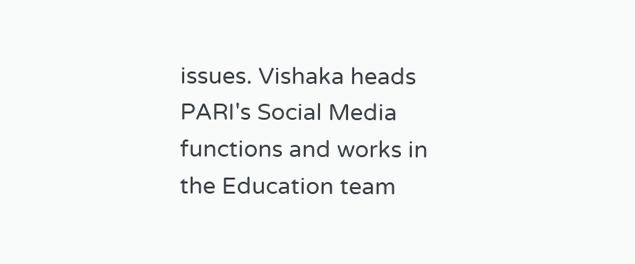issues. Vishaka heads PARI's Social Media functions and works in the Education team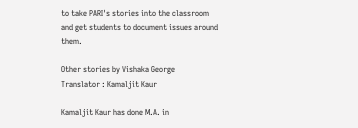to take PARI's stories into the classroom and get students to document issues around them.

Other stories by Vishaka George
Translator : Kamaljit Kaur

Kamaljit Kaur has done M.A. in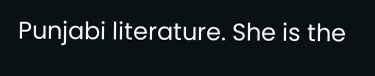Punjabi literature. She is the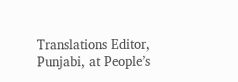Translations Editor, Punjabi, at People’s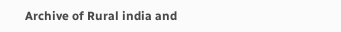Archive of Rural india and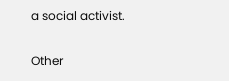a social activist.

Other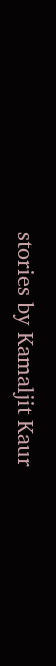stories by Kamaljit Kaur